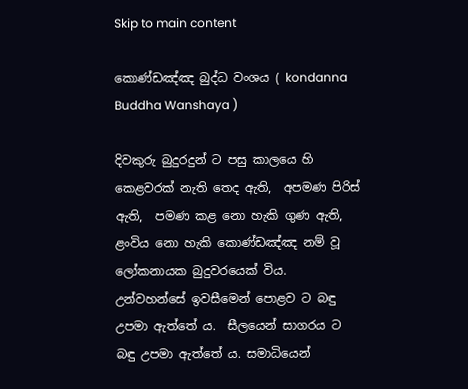Skip to main content

කොණ්ඩඤ්ඤ බුද්ධ වංශය ( kondanna Buddha Wanshaya )

දිවකුරු බුදුරදුන් ට පසු කාලයෙ හි කෙළවරක් නැති තෙද ඇති,  අපමණ පිරිස් ඇති,  පමණ කළ නො හැකි ගුණ ඇති,  ළංවිය නො හැකි කොණ්ඩඤ්ඤ නම් වූ ලෝකනායක බුදුවරයෙක් විය. උන්වහන්සේ ඉවසීමෙන් පොළව ට බඳු උපමා ඇත්තේ ය.  සීලයෙන් සාගරය ට බඳු උපමා ඇත්තේ ය. සමාධියෙන්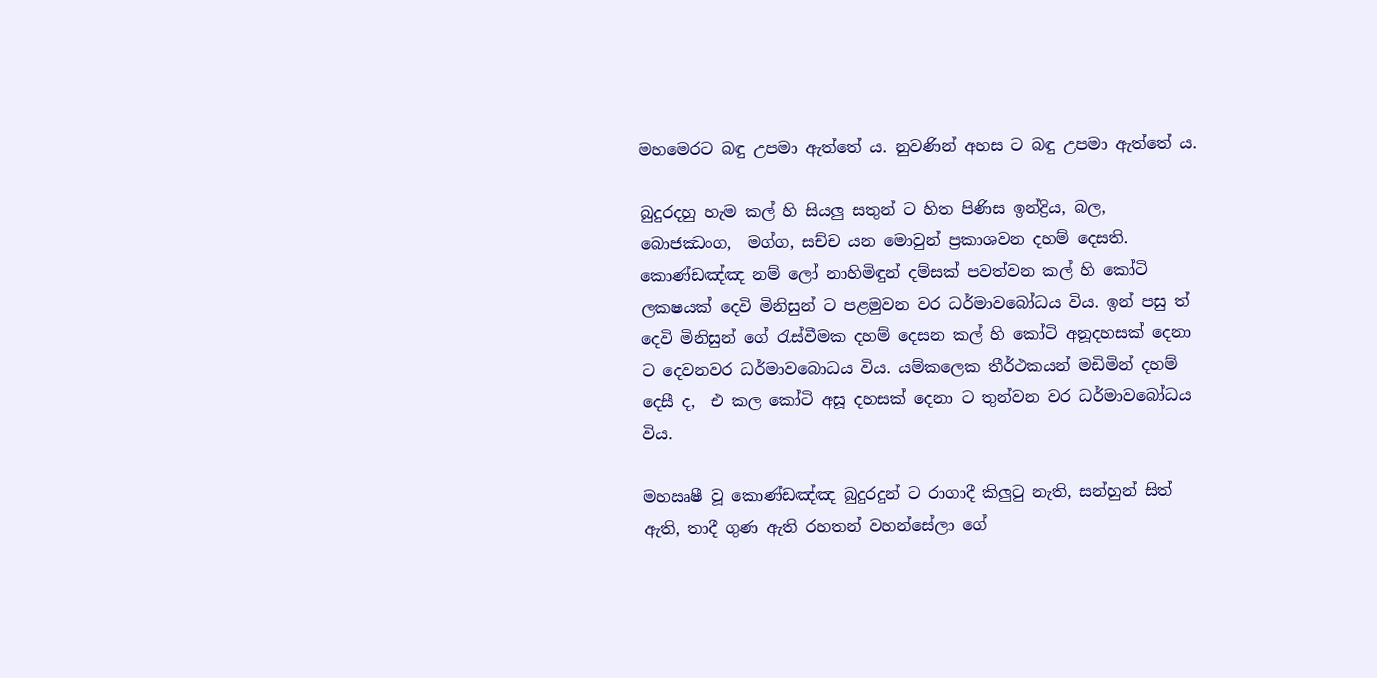මහමෙරට බඳු උපමා ඇත්තේ ය. නුවණින් අහස ට බඳු උපමා ඇත්තේ ය.

බුදුරදහු හැම කල් හි සියලු සතුන් ට හිත පිණිස ඉන්ද්‍රිය, බල, බොජඣංග,  මග්ග, සච්ච යන මොවුන් ප්‍රකාශවන දහම් දෙසති. කොණ්ඩඤ්ඤ නම් ලෝ නාහිමිඳුන් දම්සක් පවත්වන කල් හි කෝටි ලක‍ෂයක් දෙවි මිනිසුන් ට පළමුවන වර ධර්මාවබෝධය විය. ඉන් පසු ත් දෙවි මිනිසුන් ගේ රැස්වීමක දහම් දෙසන කල් හි කෝටි අනූදහසක් දෙනා ට දෙවනවර ධර්මාවබොධය විය. යම්කලෙක තීර්ථකයන් මඩිමින් දහම් දෙසී ද,  එ කල කෝටි අසූ දහසක් දෙනා ට තුන්වන වර ධර්මාවබෝධය විය.

මහඍෂී වූ කොණ්ඩඤ්ඤ බුදුරදුන් ට රාගාදී කිලුටු නැති, සන්හුන් සිත් ඇති, තාදී ගුණ ඇති රහතන් වහන්සේලා ගේ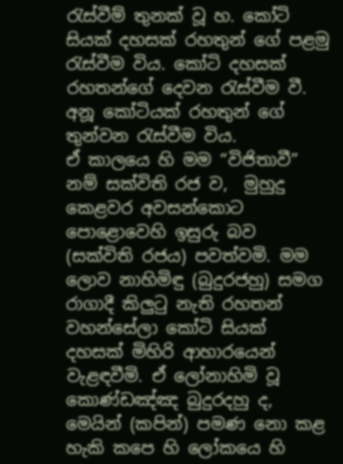රැස්වීම් තුනක් වූ හ. කෝටි සියක් දහසක් රහතුන් ගේ පළමු රැස්වීම විය. කෝටි දහසක් රහතන්ගේ දෙවන රැස්වීම වී.  අනූ කෝටියක් රහතුන් ගේ තුන්වන රැස්වීම විය.
ඒ කාලයෙ හි මම “විජිතාවී” නම් සක්විති රජ ව,  මුහුදු කෙළවර අවසන්කොට පොළොවෙහි ඉසුරු බව (සක්විති රජය) පවත්වමි. මම ලොව නාහිමිඳු (බුදුරජහු) සමග රාගාදී කිලුටු නැති රහතන් වහන්සේලා කෝටි සියක් දහසක් මිහිරි ආහාරයෙන් වැළඳවීමි. ඒ ලෝනාහිමි වූ කොණ්ඩඤ්ඤ බුදුරදහු ද, මෙයින් (කපින්) පමණ නො කළ හැකි කපෙ හි ලෝකයෙ හි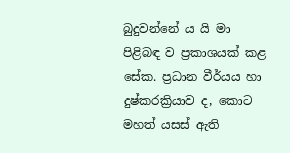බුදුවන්නේ ය යි මා පිළිබඳ ව ප්‍රකාශයක් කළ සේක. ප්‍රධාන වීර්යය හා දුෂ්කරක්‍රියාව ද, කොට මහත් යසස් ඇති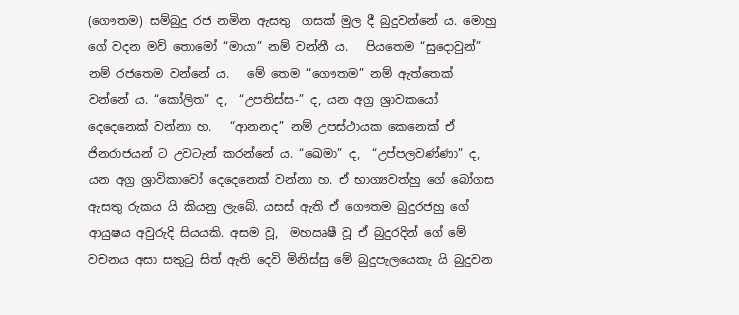(ගෞතම) සම්බුදු රජ නමින ඇසතු  ගසක් මුල දී බුදුවන්නේ ය. මොහු ගේ වදන මව් තොමෝ “මායා” නම් වන්නී ය.   පියතෙම “සුදොවුන්” නම් රජතෙම වන්නේ ය.   මේ තෙම “ගෞතම” නම් ඇත්තෙක් වන්නේ ය. “කෝලිත” ද,  “උපතිස්ස-” ද, යන අග්‍ර ශ්‍රාවකයෝ දෙදෙනෙක් වන්නා හ.   “ආනන‍ද” නම් උපස්ථායක කෙනෙක් ඒ ජිනරාජයන් ට උවටැන් කරන්නේ ය. “ඛෙමා” ද,  “උප්පලවණ්ණා” ද, යන අග්‍ර ශ්‍රාවිකාවෝ දෙදෙනෙක් වන්නා හ. ඒ භාග්‍යවත්හු ගේ බෝගස ඇසතු රුකය යි කියනු ලැබේ. යසස් ඇති ඒ ගෞතම බුදුරජහු ගේ ආයුෂය අවුරුදි සියයකි. අසම වූ,  මහඍෂී වූ ඒ බුදුරදින් ගේ මේ වචනය අසා සතුටු සිත් ඇති දෙවි මිනිස්සු මේ බුදුපැලයෙකැ යි බුදුවන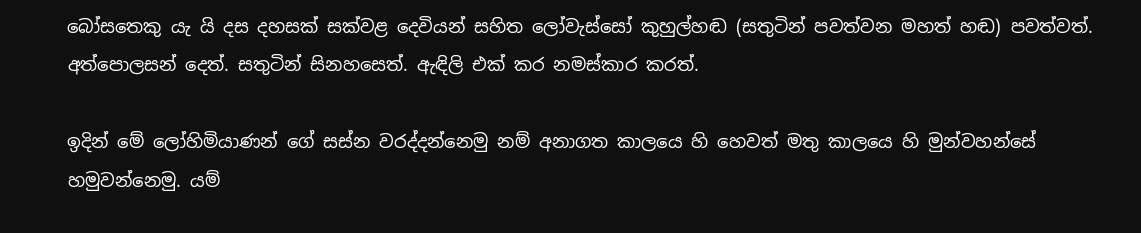බෝසතෙකු යැ යි දස දහසක් සක්වළ දෙවියන් සහිත ලෝවැස්සෝ කුහුල්හඬ (සතුටින් පවත්වන මහත් හඬ) පවත්වත්. අත්පොලසන් දෙත්. සතුටින් සිනහසෙත්. ඇඳිලි එක් කර නමස්කාර කරත්.

ඉදින් මේ ලෝහිමියාණන් ගේ සස්න වරද්දන්නෙමු නම් අනාගත කාලයෙ හි හෙවත් මතු කාලයෙ හි මුන්වහන්සේ හමුවන්නෙමු. යම්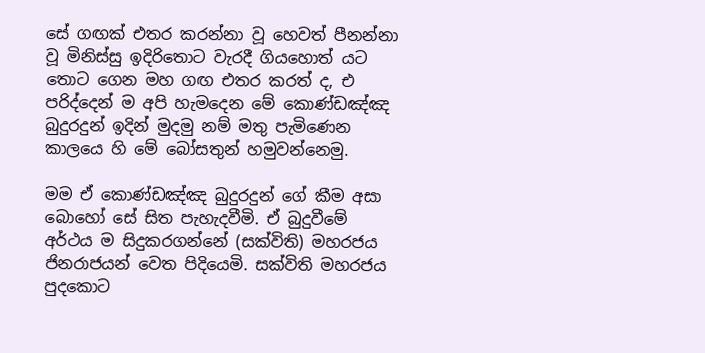සේ ගඟක් එතර කරන්නා වූ හෙවත් පීනන්නා වූ මිනිස්සු ඉදිරිතොට වැරදී ගියහොත් යට තොට ගෙන මහ ගඟ එතර කරත් ද, එ පරිද්දෙන් ම අපි හැමදෙන මේ කොණ්ඩඤ්ඤ බුදුරදුන් ඉදින් මුදමු නම් මතු පැමිණෙන කාලයෙ හි මේ බෝසතුන් හමුවන්නෙමු.

මම ඒ කොණ්ඩඤ්ඤ බුදුරදුන් ගේ කීම අසා බොහෝ සේ සිත පැහැදවීමි. ඒ බුදුවීමේ අර්ථය ම සිදුකරගන්නේ (සක්විති) මහරජය ජිනරාජයන් වෙත පිදියෙමි. සක්විති මහරජය පුදකොට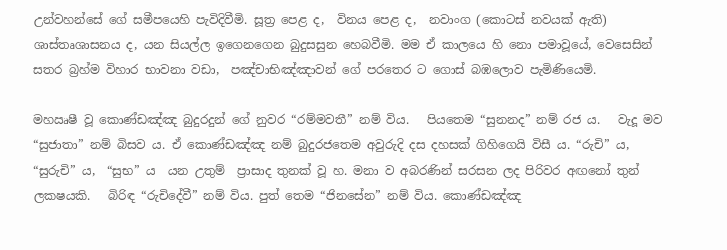උන්වහන්සේ ගේ සමීපයෙහි පැවිදිවීමි. සූත්‍ර පෙළ ද,  විනය පෙළ ද,  නවාංග (කොටස් නවයක් ඇති) ශාස්තෘශාසනය ද, යන සියල්ල ඉගෙනගෙන බුදුසසුන හෙබවීමි. මම ඒ කාලයෙ හි නො පමාවූයේ, වෙසෙසින් සතර බ්‍රහ්ම විහාර භාවනා වඩා,  පඤ්චාභිඤ්ඤාවන් ගේ පරතෙර ට ගොස් බඹලොව පැමිණියෙමි.

මහඍෂී වූ කොණ්ඩඤ්ඤ බුදුරදුන් ගේ නුවර “රම්මවතී” නම් විය.   පියතෙම “සුනන‍ද” නම් රජ ය.   වැදූ මව “සුජාතා” නම් බිසව ය. ඒ කොණ්ඩඤ්ඤ නම් බුදුරජතෙම අවුරුදි දස දහසක් ගිහිගෙයි විසී ය. “රුචි” ය,  “සුරුචි” ය,  “සුභ” ය  යන උතුම්  ප්‍රාසාද තුනක් වූ හ. මනා ව අබරණින් සරසන ලද පිරිවර අඟනෝ තුන් ලක‍ෂයකි.   බිරිඳ “රුචිදේවී” නම් විය. පුත් තෙම “ජිනසේන” නම් විය. කොණ්ඩඤ්ඤ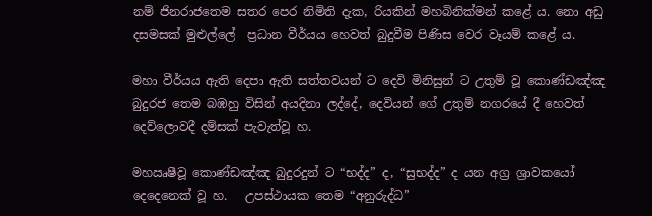නම් ජිනරාජතෙම සතර පෙර නිමිති දැක, රියකින් මහබිනික්මන් කළේ ය. නො අඩු දසමසක් මුළුල්ලේ  ප්‍රධාන වීර්යය හෙවත් බුදුවීම පිණිස වෙර වෑයම් කළේ ය.

මහා වීර්යය ඇති දෙපා ඇති සත්ත‍වයන් ට දෙවි මිනිසුන් ට උතුම් වූ කොණ්ඩඤ්ඤ බුදුරජ තෙම බඹහු විසින් අයදිනා ලද්දේ, දෙවියන් ගේ උතුම් නගරයේ දී හෙවත් දෙව්ලොවදී දම්සක් පැවැත්වූ හ.

මහඍෂීවූ කොණ්ඩඤ්ඤ බුදුරදුන් ට “භද්ද” ද, “සුභද්ද” ද යන අග්‍ර ශ්‍රාවකයෝ දෙදෙනෙක් වූ හ.   උපස්ථායක තෙම “අනුරුද්ධ”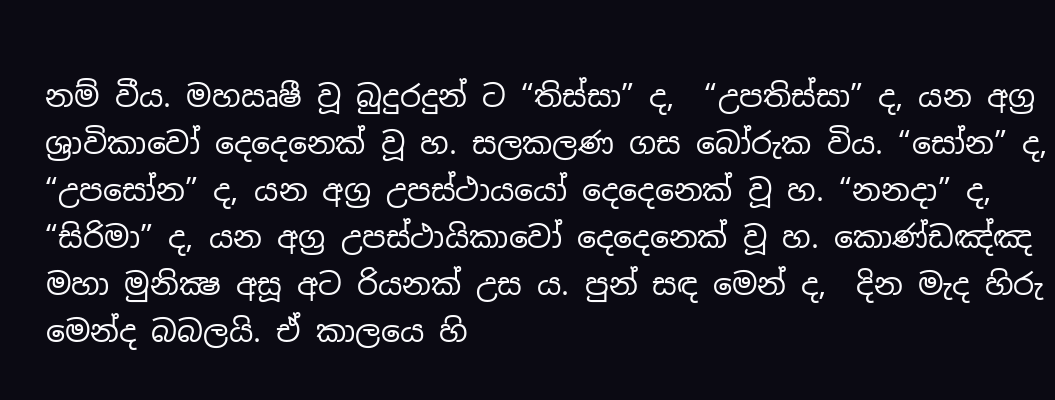නම් වීය. මහඍෂී වූ බුදුරදුන් ට “තිස්සා” ද,  “උපතිස්සා” ද, යන අග්‍ර ශ්‍රාවිකාවෝ දෙදෙනෙක් වූ හ. සලකලණ ගස බෝරුක විය. “සෝන” ද,  “උපසෝන” ද, යන අග්‍ර උපස්ථායයෝ දෙදෙනෙක් වූ හ. “නන‍දා” ද,  “සිරිමා” ද, යන අග්‍ර උපස්ථායිකාවෝ දෙදෙනෙක් වූ හ. කොණ්ඩඤ්ඤ මහා මුනික්‍ෂ අසූ අට රියනක් උස ය. පුන් සඳ මෙන් ද,  දින මැද හිරු මෙන්ද බබලයි. ඒ කාලයෙ හි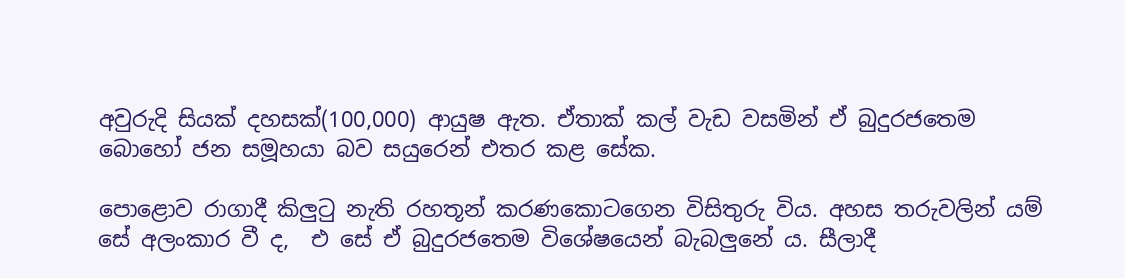අවුරුදි සියක් දහසක්(100,000) ආයුෂ ඇත. ඒතාක් කල් වැඩ වසමින් ඒ බුදුරජතෙම බොහෝ ජන සමූහයා බව සයුරෙන් එතර කළ සේක.

පොළොව රාගාදී කිලුටු නැති රහතූන් කරණකොටගෙන විසිතුරු විය. අහස තරුවලින් යම් සේ අලංකාර වී ද,  එ සේ ඒ බුදුරජතෙම විශේෂයෙන් බැබලුනේ ය. සීලාදී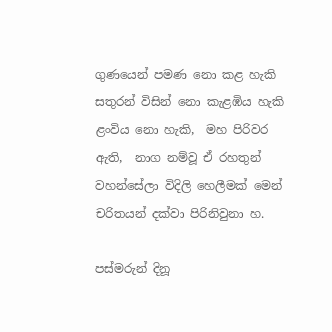ගුණයෙන් පමණ නො කළ හැකි සතුරන් විසින් නො කැළඹිය හැකි  ළංවිය නො හැකි,  මහ පිරිවර ඇති,  නාග නම්වූ ඒ රහතුන් වහන්සේලා විදිලි හෙලීමක් මෙන් චරිතයන් දක්වා පිරිනිවුනා හ.

පස්මරුන් දිනූ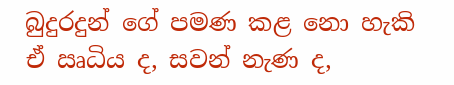බුදුරදුන් ගේ පමණ කළ නො හැකි ඒ ඍධිය ද, සවන් නැණ ද,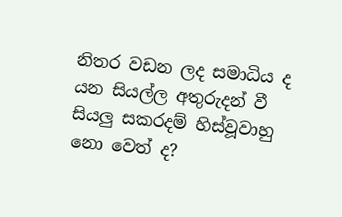නිතර වඩන ලද සමාධිය ද යන සියල්ල අතුරුදන් වී සියලු සකරදම් හිස්වූවාහු නො වෙත් ද?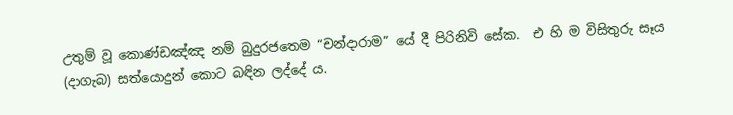උතුම් වූ කොණ්ඩඤ්ඤ නම් බුදුරජතෙම “චන්දාරාම” යේ දී පිරිනිවි සේක.  එ හි ම විසිතුරු සෑය (දාගැබ) සත්යොදුන් කොට බඳින ලද්දේ ය.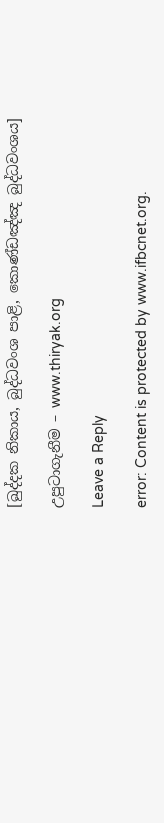[ඛුද්දක නිකාය, බුද්ධවංශ පාළි, කොණ්ඩඤ්ඤ බුද්ධවංශය]

උපුටාගැනීම – www.thiryak.org

Leave a Reply

error: Content is protected by www.ifbcnet.org.